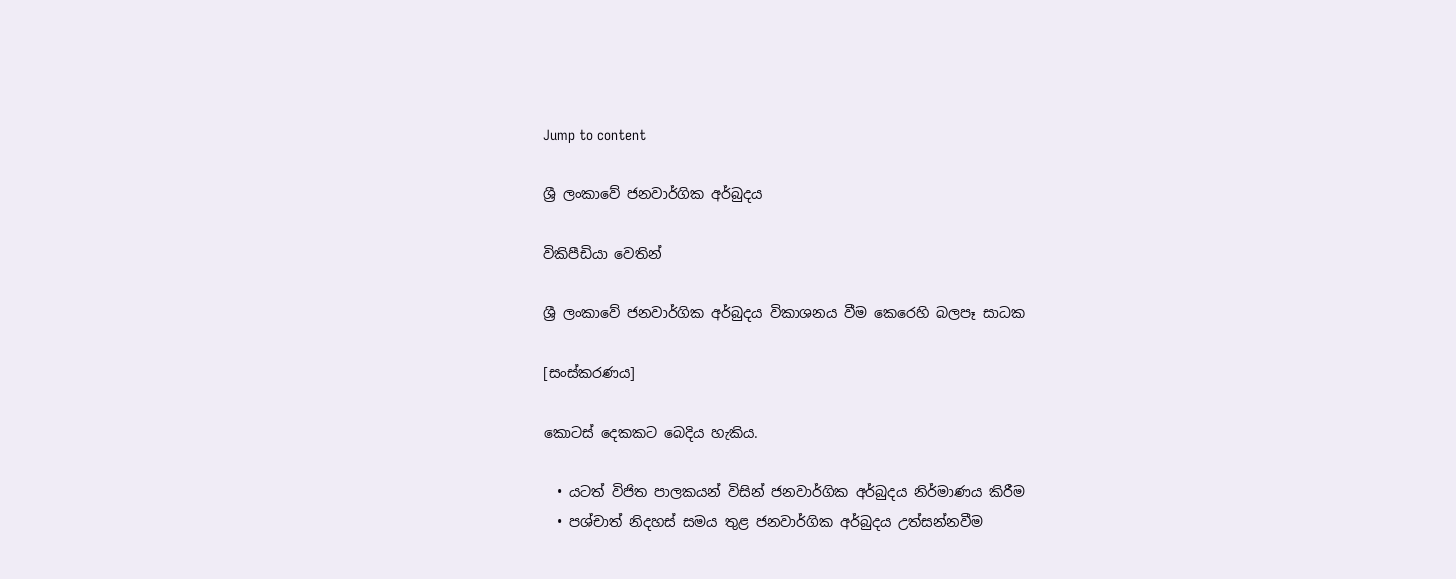Jump to content

ශ්‍රී ලංකාවේ ජනවාර්ගික අර්බුදය

විකිපීඩියා වෙතින්

ශ්‍රී ලංකාවේ ජනවාර්ගික අර්බුදය විකාශනය වීම කෙරෙහි බලපෑ සාධක

[සංස්කරණය]

කොටස් දෙකකට බෙදිය හැකිය.

  • යටත් විජිත පාලකයන් විසින් ජනවාර්ගික අර්බුදය නිර්මාණය කිරීම
  • පශ්චාත් නිදහස් සමය තුළ ජනවාර්ගික අර්බුදය උත්සන්නවීම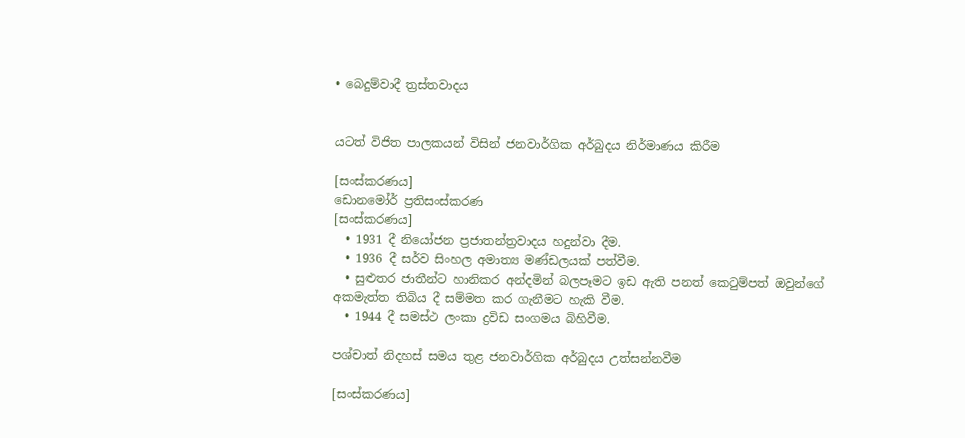• බෙදුම්වාදී ත්‍රස්තවාදය


යටත් විජිත පාලකයන් විසින් ජනවාර්ගික අර්බුදය නිර්මාණය කිරීම

[සංස්කරණය]
ඩොනමෝර් ප්‍රතිසංස්කරණ
[සංස්කරණය]
  • 1931 දී නියෝජන ප්‍රජාතන්ත්‍රවාදය හදුන්වා දීම.
  • 1936 දී සර්ව සිංහල අමාත්‍ය මණ්ඩලයක් පත්වීම.
  • සුළුතර ජාතීන්ට හානිකර අන්දමින් බලපෑමට ඉඩ ඇති පනත් කෙටුම්පත් ඔවුන්ගේ අකමැත්ත තිබිය දී සම්මත කර ගැනීමට හැකි වීම.
  • 1944 දී සමස්ථ ලංකා ද්‍රවිඩ සංගමය බිහිවීම.

පශ්චාත් නිදහස් සමය තුළ ජනවාර්ගික අර්බුදය උත්සන්නවීම

[සංස්කරණය]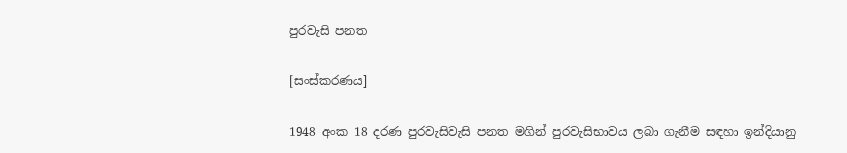පුරවැසි පනත

[සංස්කරණය]

1948 අංක 18 දරණ පුරවැසිවැසි පනත මගින් පුරවැසිභාවය ලබා ගැනීම සඳහා ඉන්දියානු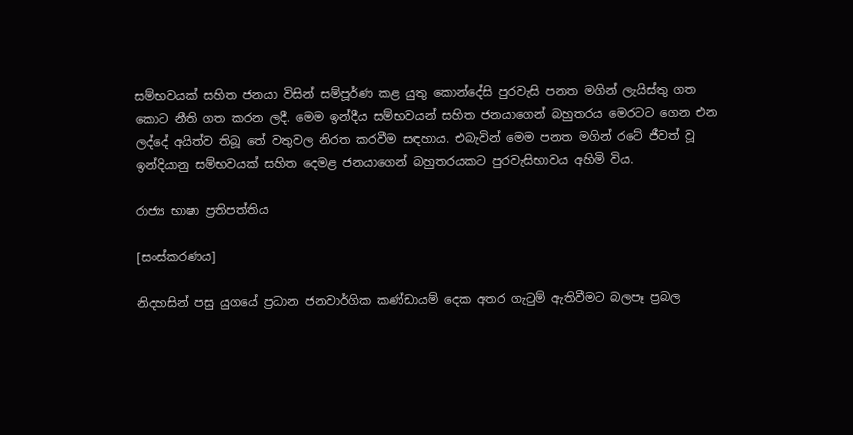සම්භවයක් සහිත ජනයා විසින් සම්පූර්ණ කළ යුතු කොන්දේසි පුරවැසි පනත මගින් ලැයිස්තු ගත කොට නීති ගත කරන ලදී. මෙම ඉන්දීය සම්භවයන් සහිත ජනයාගෙන් බහුතරය මෙරටට ගෙන එන ලද්දේ අයිත්ව තිබූ තේ වතුවල නිරත කරවීම සඳහාය. එබැවින් මෙම පනත මගින් රටේ ජීවත් වූ ඉන්දියානු සම්භවයක් සහිත දෙමළ ජනයාගෙන් බහුතරයකට පුරවැසිභාවය අහිමි විය.

රාජ්‍ය භාෂා ප්‍රතිපත්තිය

[සංස්කරණය]

නිදහසින් පසු යුගයේ ප්‍රධාන ජනවාර්ගික කණ්ඩායම් දෙක අතර ගැටුම් ඇතිවීමට බලපෑ ප්‍රබල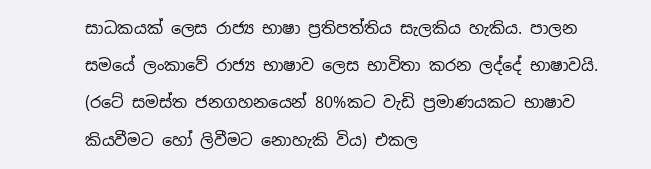සාධකයක් ලෙස රාජ්‍ය භාෂා ප්‍රතිපත්තිය සැලකිය හැකිය. පාලන සමයේ ලංකාවේ රාජ්‍ය භාෂාව ලෙස භාවිතා කරන ලද්දේ භාෂාවයි. (රටේ සමස්ත ජනගහනයෙන් 80%කට වැඩි ප්‍රමාණයකට භාෂාව කියවීමට හෝ ලිවීමට නොහැකි විය) එකල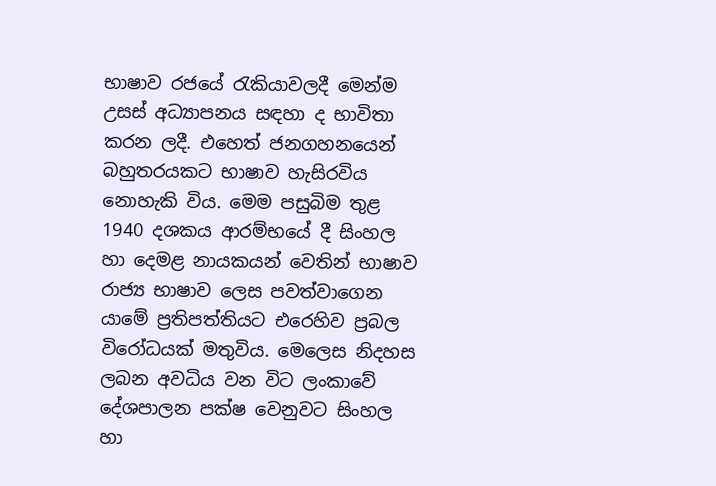භාෂාව රජයේ රැකියාවලදී මෙන්ම උසස් අධ්‍යාපනය සඳහා ද භාවිතා කරන ලදී. එහෙත් ජනගහනයෙන් බහුතරයකට භාෂාව හැසිරවිය නොහැකි විය. මෙම පසුබිම තුළ 1940 දශකය ආරම්භයේ දී සිංහල හා දෙමළ නායකයන් වෙතින් භාෂාව රාජ්‍ය භාෂාව ලෙස පවත්වාගෙන යාමේ ප්‍රතිපත්තියට එරෙහිව ප්‍රබල විරෝධයක් මතුවිය. මෙලෙස නිදහස ලබන අවධිය වන විට ලංකාවේ දේශපාලන පක්ෂ වෙනුවට සිංහල හා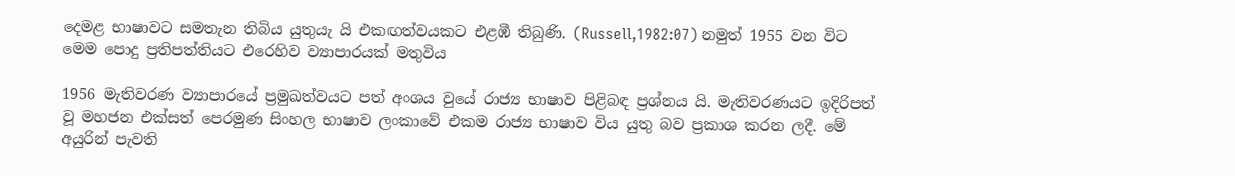දෙමළ භාෂාවට සමතැන තිබිය යුතුයැ යි එකඟත්වයකට එළඹී තිබුණි. (Russell,1982:07) නමුත් 1955 වන විට මෙම පොදු ප්‍රතිපත්තියට එරෙහිව ව්‍යාපාරයක් මතුවිය

1956 මැතිවරණ ව්‍යාපාරයේ ප්‍රමුඛත්වයට පත් අංශය වුයේ රාජ්‍ය භාෂාව පිළිබඳ ප්‍රශ්නය යි. මැතිවරණයට ඉදිරිපත් වූ මහජන එක්සත් පෙරමුණ සිංහල භාෂාව ලංකාවේ එකම රාජ්‍ය භාෂාව විය යුතු බව ප්‍රකාශ කරන ලදී. මේ අයුරින් පැවති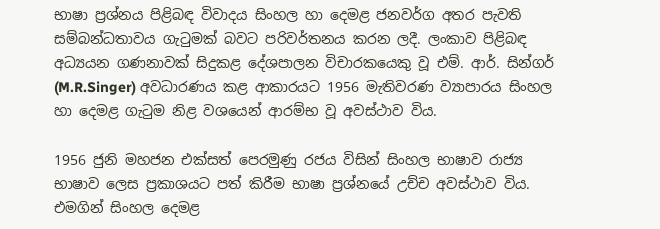භාෂා ප්‍රශ්නය පිළිබඳ විවාදය සිංහල හා දෙමළ ජනවර්ග අතර පැවති සම්බන්ධතාවය ගැටුමක් බවට පරිවර්තනය කරන ලදී. ලංකාව පිළිබඳ අධ්‍යයන ගණනාවක් සිදුකළ දේශපාලන විචාරකයෙකු වූ එම්. ආර්. සින්ගර් (M.R.Singer) අවධාරණය කළ ආකාරයට 1956 මැතිවරණ ව්‍යාපාරය සිංහල හා දෙමළ ගැටුම නිළ වශයෙන් ආරම්භ වූ අවස්ථාව විය.

1956 ජුනි මහජන එක්සත් පෙරමුණු රජය විසින් සිංහල භාෂාව රාජ්‍ය භාෂාව ලෙස ප්‍රකාශයට පත් කිරීම භාෂා ප්‍රශ්නයේ උච්ච අවස්ථාව විය. එමගින් සිංහල දෙමළ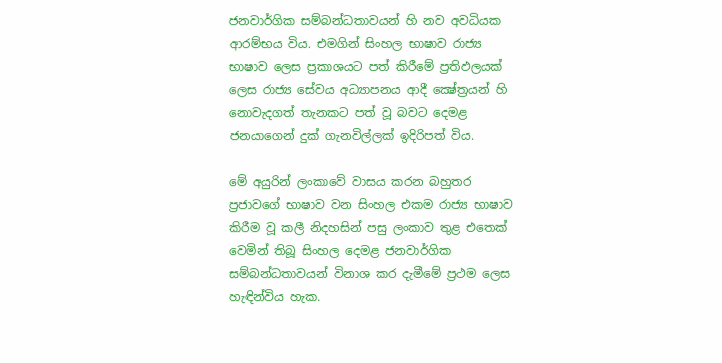ජනවාර්ගික සම්බන්ධතාවයන් හි නව අවධියක ආරම්භය විය. එමගින් සිංහල භාෂාව රාජ්‍ය භාෂාව ලෙස ප්‍රකාශයට පත් කිරීමේ ප්‍රතිඵලයක් ලෙස රාජ්‍ය සේවය අධ්‍යාපනය ආදී ක්‍ෂේත්‍රයන් හි නොවැදගත් තැනකට පත් වූ බවට දෙමළ ජනයාගෙන් ‍දුක් ගැනවිල්ලක් ඉදිරිපත් විය.

මේ අයුරින් ලංකාවේ වාසය කරන බහුතර ප්‍රජාවගේ භාෂාව වන සිංහල එකම රාජ්‍ය භාෂාව කිරීම වූ කලී නිදහසින් පසු ලංකාව තුළ එතෙක් වෙමින් තිබූ සිංහල දෙමළ ජනවාර්ගික සම්බන්ධතාවයන් විනාශ කර දැමීමේ ප්‍රථම ලෙස හැඳින්විය හැක.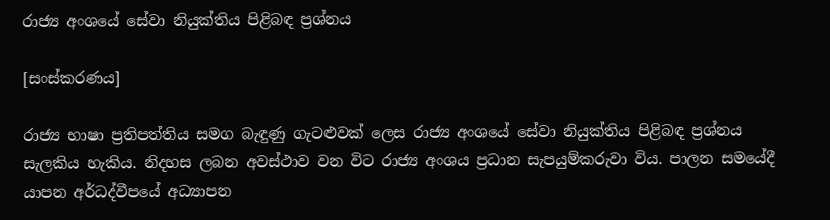රාජ්‍ය අංශයේ සේවා නියුක්තිය පිළිබඳ ප්‍රශ්නය

[සංස්කරණය]

රාජ්‍ය භාෂා ප්‍රතිපත්තිය සමග බැඳුණු ගැටළුවක් ලෙස රාජ්‍ය අංශයේ සේවා නියුක්තිය පිළිබඳ ප්‍රශ්නය සැලකිය හැකිය. නිදහස ලබන අවස්ථාව වන විට රාජ්‍ය අංශය ප්‍රධාන සැපයුම්කරුවා විය. පාලන සමයේදී යාපන අර්ධද්වීපයේ අධ්‍යාපන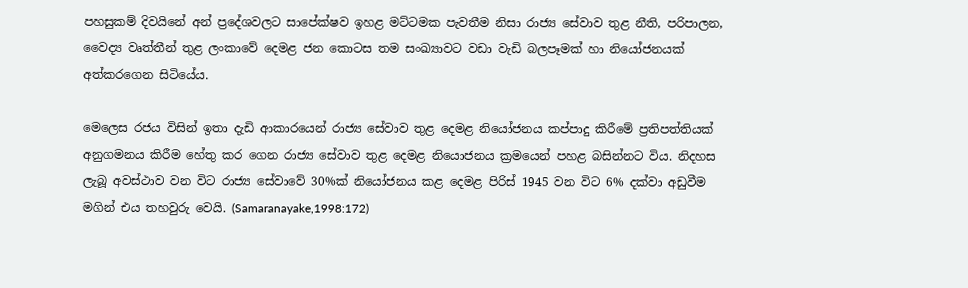පහසුකම් දිවයිනේ අන් ප්‍රදේශවලට සාපේක්ෂව ඉහළ මට්ටමක පැවතීම නිසා රාජ්‍ය සේවාව තුළ නීති, පරිපාලන, වෛද්‍ය වෘත්තීන් තුළ ලංකාවේ දෙමළ ජන කොටස තම සංඛ්‍යාවට වඩා වැඩි බලපෑමක් හා නියෝජනයක් අත්කරගෙන සිටියේය.

මෙලෙස රජය විසින් ඉතා දැඩි ආකාරයෙන් රාජ්‍ය සේවාව තුළ දෙමළ නියෝජනය කප්පාදු කිරීමේ ප්‍රතිපත්තියක් අනුගමනය කිරීම හේතු කර ගෙන රාජ්‍ය සේවාව තුළ දෙමළ නියොජනය ක්‍රමයෙන් පහළ බසින්නට විය. නිදහස ලැබූ අවස්ථාව වන විට රාජ්‍ය සේවාවේ 30%ක් නියෝජනය කළ දෙමළ පිරිස් 1945 වන විට 6% දක්වා අඩුවීම මගින් එය තහවුරු වෙයි. (Samaranayake,1998:172)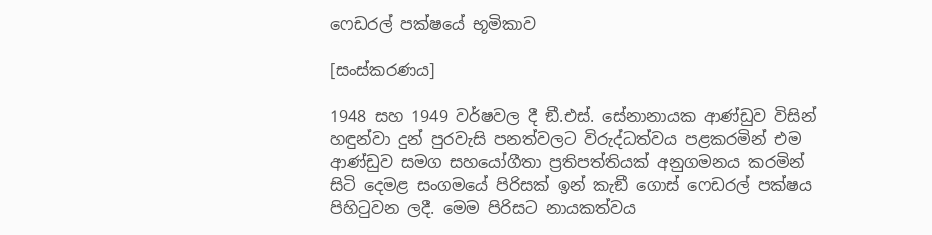ෆෙඩරල් පක්ෂයේ භූමිකාව

[සංස්කරණය]

1948 සහ 1949 වර්ෂවල දී ඞී.එස්. සේනානායක ආණ්ඩුව විසින් හඳුන්වා දුන් පුරවැසි පනත්වලට විරුද්ධත්වය පළකරමින් එම ආණ්ඩුව සමග සහයෝගීතා ප්‍රතිපත්තියක් අනුගමනය කරමින් සිටි දෙමළ සංගමයේ පිරිසක් ඉන් කැඞී ගොස් ෆෙඩරල් පක්ෂය පිහිටුවන ලදී. මෙම පිරිසට නායකත්වය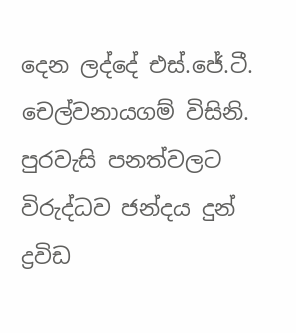දෙන ලද්දේ එස්.ජේ.ටී. චෙල්වනායගම් විසිනි. පුරවැසි පනත්වලට විරුද්ධව ජන්දය දුන් ද්‍රවිඩ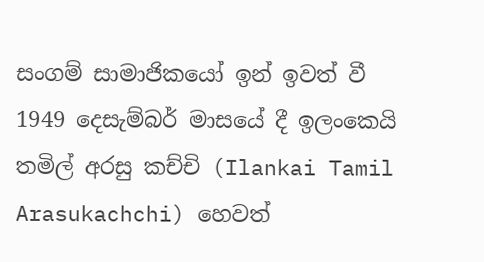සංගම් සාමාජිකයෝ ඉන් ඉවත් වී 1949 දෙසැම්බර් මාසයේ දී ඉලංකෙයි තමිල් අරසු කච්චි (Ilankai Tamil Arasukachchi) හෙවත්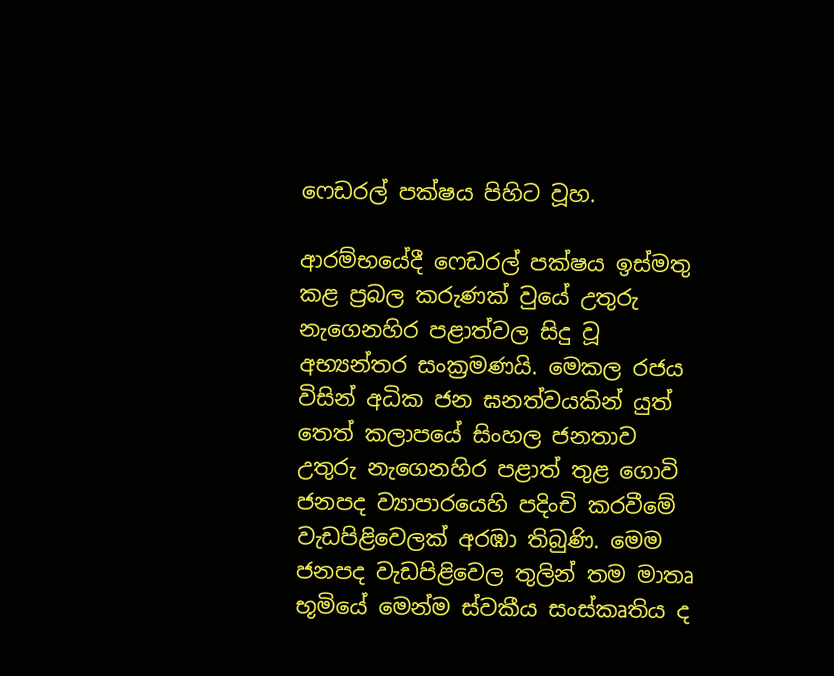ෆෙඩරල් පක්ෂය පිහිට වූහ.

ආරම්භයේදී ෆෙඩරල් පක්ෂය ඉස්මතු කළ ප්‍රබල කරුණක් වුයේ උතුරු නැගෙනහිර පළාත්වල සිදු වූ අභ්‍යන්තර සංක්‍රමණයි. මෙකල රජය විසින් අධික ජන ඝනත්වයකින් යුත් තෙත් කලාපයේ සිංහල ජනතාව උතුරු නැගෙනහිර පළාත් තුළ ගොවි ජනපද ව්‍යාපාරයෙහි පදිංචි කරවීමේ වැඩපිළිවෙලක් අරඹා තිබුණි. මෙම ජනපද වැඩපිළිවෙල තුලින් තම මාතෘ භූමියේ මෙන්ම ස්වකීය සංස්කෘතිය ද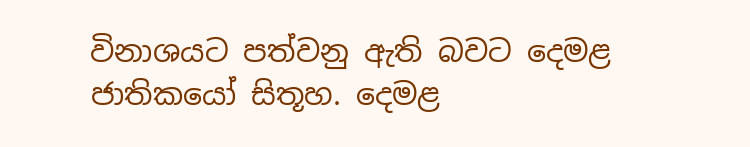විනාශයට පත්වනු ඇති බවට දෙමළ ජාතිකයෝ සිතූහ. දෙමළ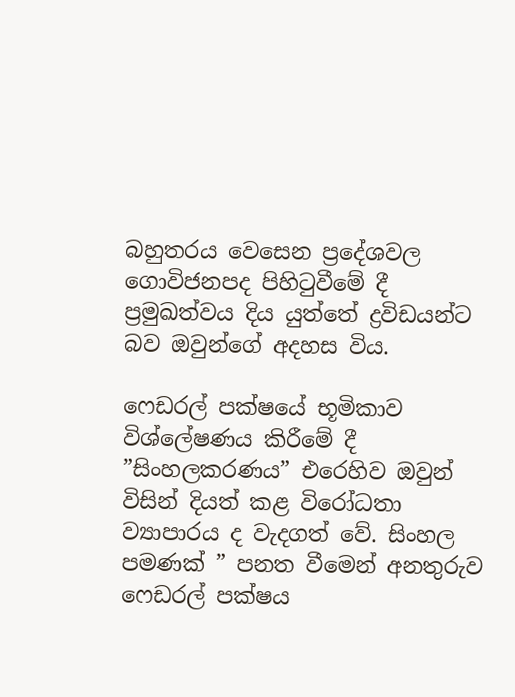බහුතරය වෙසෙන ප්‍රදේශවල ගොවිජනපද පිහිටුවීමේ දී ප්‍රමුඛත්වය දිය යුත්තේ ද්‍රවිඩයන්ට බව ඔවුන්ගේ අදහස විය.

ෆෙඩරල් පක්ෂයේ භූමිකාව විශ්ලේෂණය කිරීමේ දී ”සිංහලකරණය” එරෙහිව ඔවුන් විසින් දියත් කළ විරෝධතා ව්‍යාපාරය ද වැදගත් වේ. සිංහල පමණක් ” පනත වීමෙන් අනතුරුව ෆෙඩරල් පක්ෂය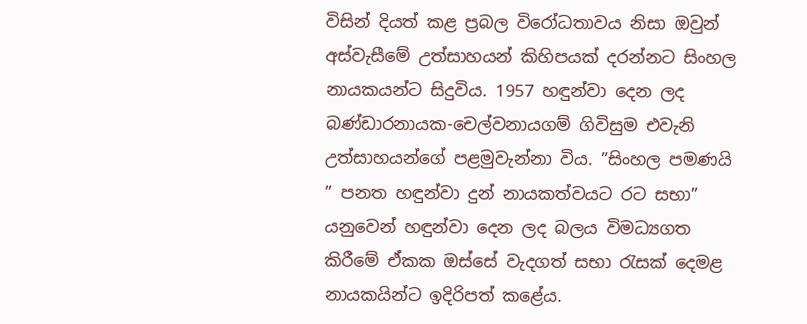විසින් දියත් කළ ප්‍රබල විරෝධතාවය නිසා ඔවුන් අස්වැසීමේ උත්සාහයන් කිහිපයක් දරන්නට සිංහල නායකයන්ට සිදුවිය. 1957 හඳුන්වා දෙන ලද බණ්ඩාරනායක-චෙල්වනායගම් ගිවිසුම එවැනි උත්සාහයන්ගේ පළමුවැන්නා විය. ”සිංහල පමණයි ” පනත හඳුන්වා දුන් නායකත්වයට රට සභා” යනුවෙන් හඳුන්වා දෙන ලද බලය විමධ්‍යගත කිරීමේ ඒකක ඔස්සේ වැදගත් සභා රැසක් දෙමළ නායකයින්ට ඉදිරිපත් කළේය.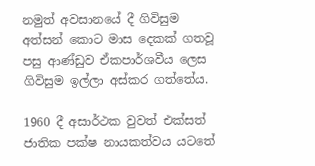නමුත් අවසානයේ දී ගිවිසුම අත්සන් කොට මාස දෙකක් ගතවූ පසු ආණ්ඩුව ඒකපාර්ශවීය ලෙස ගිවිසුම ඉල්ලා අස්කර ගත්තේය.

1960 දී අසාර්ථක වුවත් එක්සත් ජාතික පක්ෂ නායකත්වය යටතේ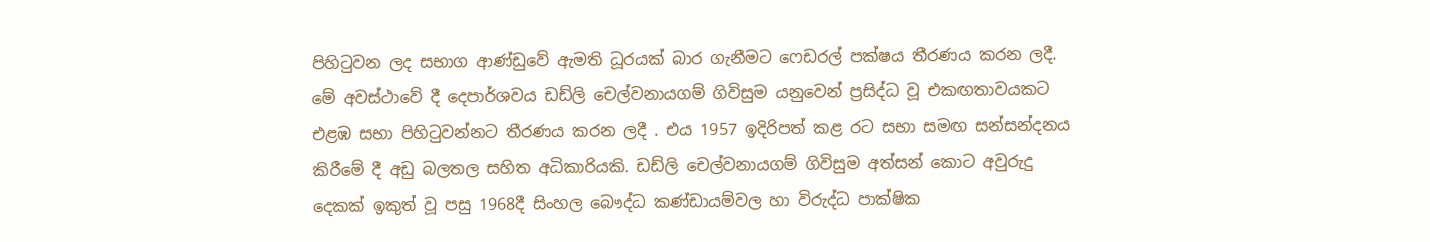පිහිටුවන ලද සභාග ආණ්ඩුවේ ඇමති ධූරයක් බාර ගැනීමට ෆෙඩරල් පක්ෂය තීරණය කරන ලදී. මේ අවස්ථාවේ දී දෙපාර්ශවය ඩඩ්ලි ‍‍චෙල්වනායගම් ගිවිසුම යනුවෙන් ප්‍රසිද්ධ වූ එකඟතාවයකට එළඹ සභා පිහිටුවන්නට තීරණය කරන ලදී . එය 1957 ඉදිරිපත් කළ රට සභා සමඟ සන්සන්දනය කිරීමේ දී අඩු බලතල සහිත අධිකාරියකි. ඩඩ්ලි චෙල්වනායගම් ගිවිසුම අත්සන් කොට අවුරුදු දෙකක් ඉකුත් වූ පසු 1968දී සිංහල බෞද්ධ කණ්ඩායම්වල හා විරුද්ධ පාක්ෂික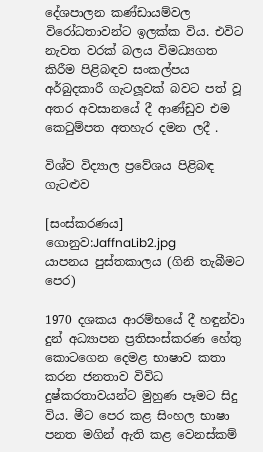දේශපාලන කණ්ඩායම්වල විරෝධතාවන්ට ඉලක්ක විය. එවිට නැවත වරක් බලය විමධ්‍යගත කිරීම පිළිබඳව සංකල්පය අර්බුදකාරී ගැටලූවක් බවට පත් වූ අතර අවසානයේ දී ආණ්ඩුව එම කෙටුම්පත අතහැර දමන ලදී .

විශ්ව විද්‍යාල ප්‍රවේශය පිළිබඳ ගැටළුව

[සංස්කරණය]
ගොනුව:JaffnaLib2.jpg
යාපනය පුස්තකාලය (ගිනි තැබීමට පෙර)

1970 දශකය ආරම්භයේ දී හඳුන්වා දුන් අධ්‍යාපන ප්‍රතිසංස්කරණ හේතු කොටගෙන දෙමළ භාෂාව කතා කරන ජනතාව විවිධ දුෂ්කරතාවයන්ට මුහුණ පෑමට සිදු විය. මීට පෙර කළ සිංහල භාෂා පනත මගින් ඇති කළ වෙනස්කම්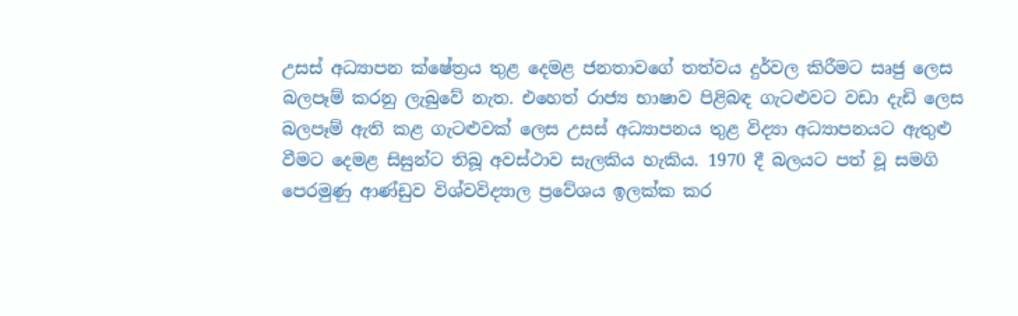උසස් අධ්‍යාපන ක්ෂේත්‍රය තුළ දෙමළ ජනතාවගේ තත්වය දුර්වල කිරීමට සෘජු ලෙස බලපෑම් කරනු ලැබුවේ නැත. එහෙත් රාජ්‍ය භාෂාව පිළිබඳ ගැටළුවට වඩා දැඩි ලෙස බලපෑම් ඇති කළ ගැටළුවක් ලෙස උසස් අධ්‍යාපනය තුළ විද්‍යා අධ්‍යාපනයට ඇතුළු වීමට දෙමළ සිසුන්ට තිබූ අවස්ථාව සැලකිය හැකිය. 1970 දී බලයට පත් වූ සමගි පෙරමුණු ආණ්ඩුව විශ්වවිද්‍යාල ප්‍රවේශය ඉලක්ක කර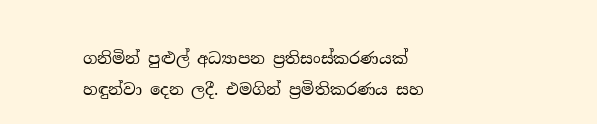ගනිමින් පුළුල් අධ්‍යාපන ප්‍රතිසංස්කරණයක් හඳුන්වා දෙන ලදී. එමගින් ප්‍රමිතිකරණය සහ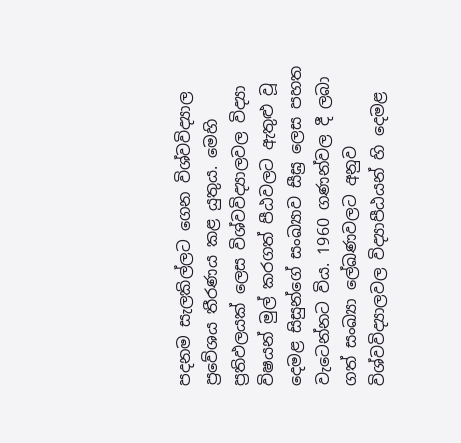පදනම සැලකිල්ලට ගෙන විශ්වවිද්‍යාල ප්‍රවේශය තීරණය කළ යුතුය. මෙහි ප්‍රතිඵලයක් ලෙස විශ්වවිද්‍යාලවල විද්‍යා විෂයන් මුල් කරගත් පීඨවලට ඇතුළු වූ දෙමළ සිසුන්ගේ සංඛ්‍යාව සීඝ්‍ර ලෙස පහත වැටෙන්නට විය. 1960 ගණන්වල දී ලබා ගත් සංඛ්‍යා ලේඛණවලට අනුව විශ්වවිද්‍යාලවල විද්‍යාපීඨයන් හි දෙමළ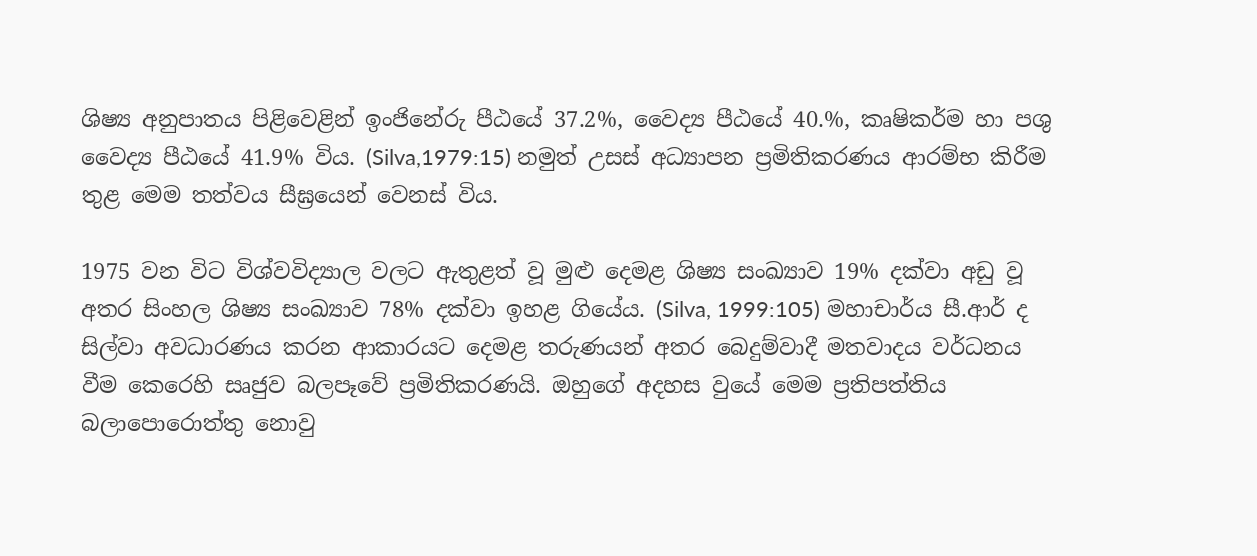ශිෂ්‍ය අනුපාතය පිළිවෙළින් ඉංජිනේරු පීඨයේ 37.2%, වෛද්‍ය පීඨයේ 40.%, කෘෂිකර්ම හා පශු වෛද්‍ය පීඨයේ 41.9% විය. (Silva,1979:15) නමුත් උසස් අධ්‍යාපන ප්‍රමිතිකරණය ආරම්භ කිරීම තුළ මෙම තත්වය සීඝ්‍රයෙන් වෙනස් විය.

1975 වන විට විශ්වවිද්‍යාල වලට ඇතුළත් වූ මුළු දෙමළ ශිෂ්‍ය සංඛ්‍යාව 19% දක්වා අඩු වූ අතර සිංහල ශිෂ්‍ය සංඛ්‍යාව 78% දක්වා ඉහළ ගියේය. (Silva, 1999:105) මහාචාර්ය සී.ආර් ද සිල්වා අවධාරණය කරන ආකාරයට දෙමළ තරුණයන් අතර බෙදුම්වාදී මතවාදය වර්ධනය වීම කෙරෙහි සෘජුව බලපෑවේ ප්‍රමිතිකරණයි. ඔහුගේ අදහස වුයේ මෙම ප්‍රතිපත්තිය බලාපොරොත්තු නොවු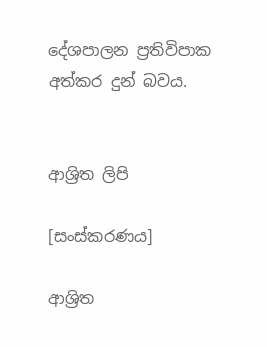දේශපාලන ප්‍රතිවිපාක අත්කර දුන් බවය.


ආශ්‍රිත ලිපි

[සංස්කරණය]

ආශ්‍රිත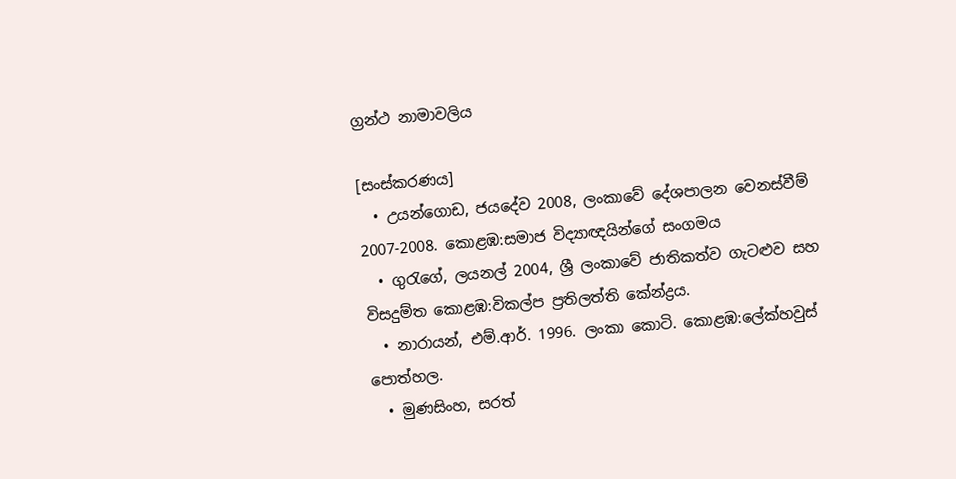ග්‍රන්ථ නාමාවලිය

[සංස්කරණය]
  • උයන්ගොඩ, ජයදේව 2008, ලංකාවේ දේශපාලන වෙනස්වීම් 2007-2008. කොළඹ:සමාජ විද්‍යාඥයින්ගේ සංගමය
  • ගුරැගේ, ලයනල් 2004, ශ්‍රී ලංකාවේ ජාතිකත්ව ගැටළුව සහ විසදුම්ත කොළඹ:විකල්ප ප්‍රතිලත්ති කේන්ද්‍රය.
  • නාරායන්, එම්.ආර්. 1996. ලංකා කොටි. කොළඹ:ලේක්හවුස් පොත්හල.
  • මුණසිංහ, සරත්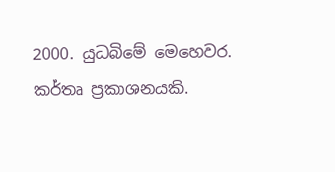2000. යුධබිමේ මෙහෙවර. කර්තෘ ප්‍රකාශනයකි.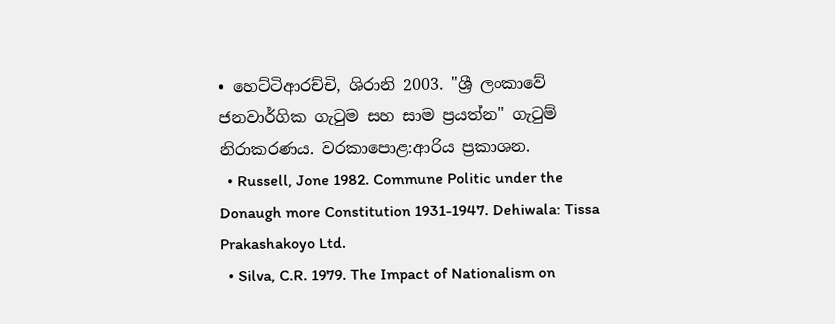• හෙට්ටිආරච්චි, ශිරානි 2003. "ශ්‍රී ලංකාවේ ජනවාර්ගික ගැටුම සහ සාම ප්‍රයත්න" ගැටුම් නිරාකරණය. වරකාපොළ:ආරිය ප්‍රකාශන.
  • Russell, Jone 1982. Commune Politic under the Donaugh more Constitution 1931-1947. Dehiwala: Tissa Prakashakoyo Ltd.
  • Silva, C.R. 1979. The Impact of Nationalism on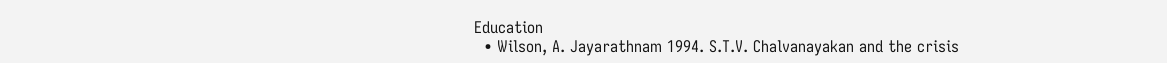Education
  • Wilson, A. Jayarathnam 1994. S.T.V. Chalvanayakan and the crisis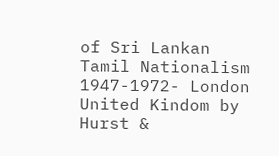of Sri Lankan Tamil Nationalism 1947-1972- London United Kindom by Hurst &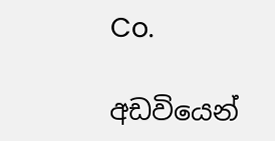Co.

අඩවියෙන්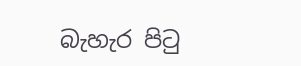බැහැර පිටු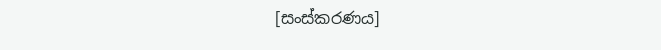[සංස්කරණය]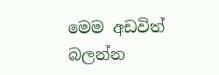මෙම අඩවිත් බලන්න